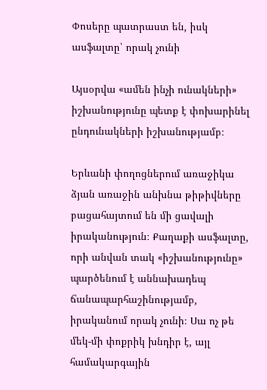Փոսերը պատրաստ են, իսկ ասֆալտը՝ որակ չունի

Այսօրվա «ամեն ինչի ունակների» իշխանությունը պետք է փոխարինել ընդունակների իշխանությամբ։

Երևանի փողոցներում առաջիկա ձյան առաջին անխնա թիթիվները բացահայտում են մի ցավալի իրականություն։ Քաղաքի ասֆալտը, որի անվան տակ «իշխանությունը» պարծենում է աննախադեպ ճանապարհաշինությամբ, իրականում որակ չունի։ Սա ոչ թե մեկ-մի փոքրիկ խնդիր է, այլ համակարգային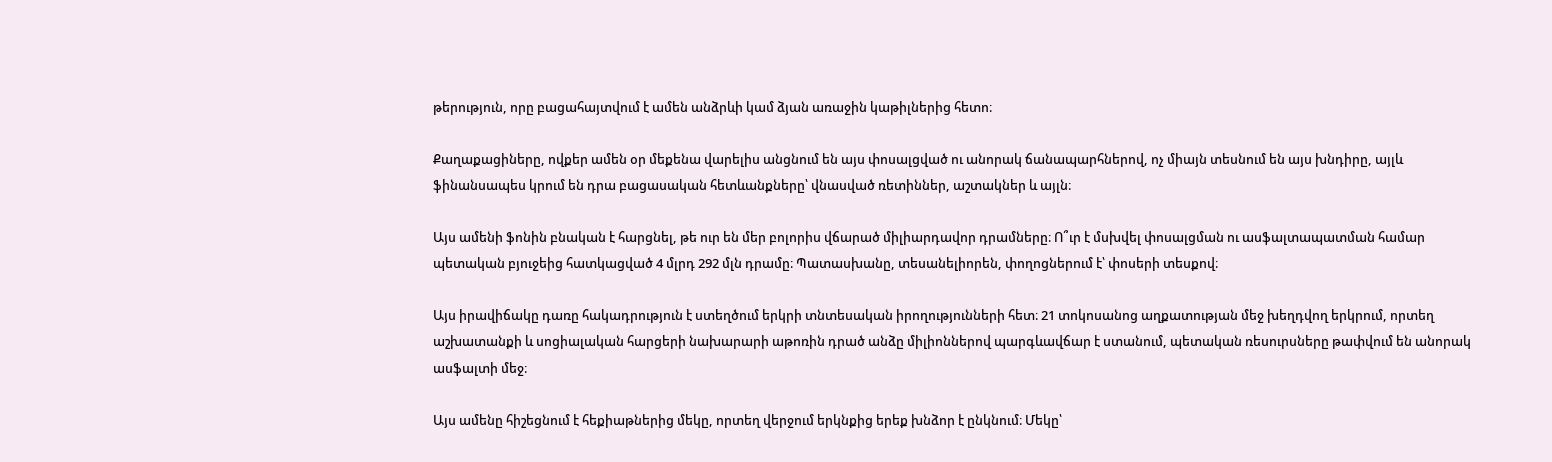թերություն, որը բացահայտվում է ամեն անձրևի կամ ձյան առաջին կաթիլներից հետո։

Քաղաքացիները, ովքեր ամեն օր մեքենա վարելիս անցնում են այս փոսալցված ու անորակ ճանապարհներով, ոչ միայն տեսնում են այս խնդիրը, այլև ֆինանսապես կրում են դրա բացասական հետևանքները՝ վնասված ռետիններ, աշտակներ և այլն։

Այս ամենի ֆոնին բնական է հարցնել, թե ուր են մեր բոլորիս վճարած միլիարդավոր դրամները։ Ո՞ւր է մսխվել փոսալցման ու ասֆալտապատման համար պետական բյուջեից հատկացված 4 մլրդ 292 մլն դրամը։ Պատասխանը, տեսանելիորեն, փողոցներում է՝ փոսերի տեսքով։

Այս իրավիճակը դառը հակադրություն է ստեղծում երկրի տնտեսական իրողությունների հետ։ 21 տոկոսանոց աղքատության մեջ խեղդվող երկրում, որտեղ աշխատանքի և սոցիալական հարցերի նախարարի աթոռին դրած անձը միլիոններով պարգևավճար է ստանում, պետական ռեսուրսները թափվում են անորակ ասֆալտի մեջ։

Այս ամենը հիշեցնում է հեքիաթներից մեկը, որտեղ վերջում երկնքից երեք խնձոր է ընկնում։ Մեկը՝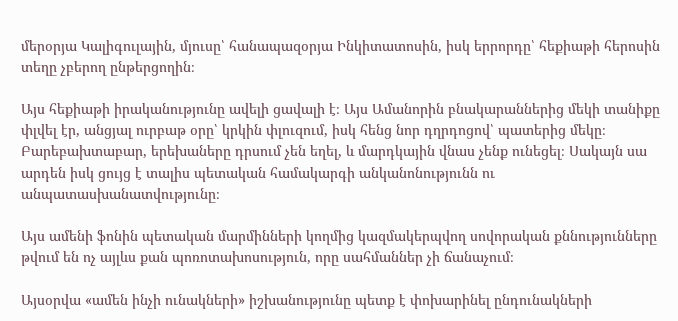մերօրյա Կալիգուլային, մյուսը՝ հանապազօրյա Ինկիտատոսին, իսկ երրորդը՝ հեքիաթի հերոսին տեղը չբերող ընթերցողին։

Այս հեքիաթի իրականությունը ավելի ցավալի է։ Այս Ամանորին բնակարաններից մեկի տանիքը փլվել էր, անցյալ ուրբաթ օրը՝ կրկին փլուզում, իսկ հենց նոր դղրդոցով՝ պատերից մեկը։ Բարեբախտաբար, երեխաները դրսում չեն եղել, և մարդկային վնաս չենք ունեցել։ Սակայն սա արդեն իսկ ցույց է տալիս պետական համակարգի անկանոնությունն ու անպատասխանատվությունը։

Այս ամենի ֆոնին պետական մարմինների կողմից կազմակերպվող սովորական քննությունները թվում են ոչ այլևս քան պոռոտախոսություն, որը սահմաններ չի ճանաչում։

Այսօրվա «ամեն ինչի ունակների» իշխանությունը պետք է փոխարինել ընդունակների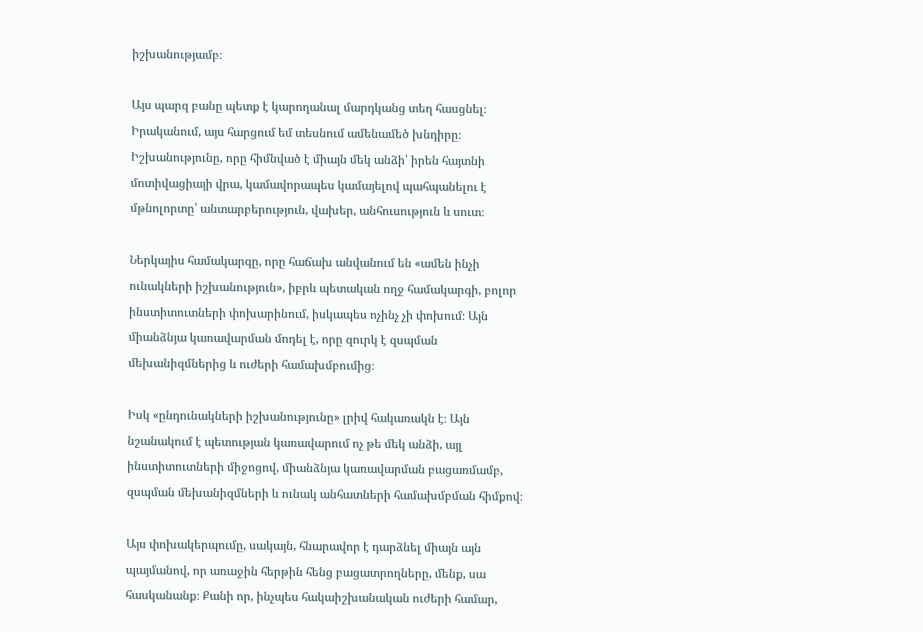իշխանությամբ։

Այս պարզ բանը պետք է կարողանալ մարդկանց տեղ հասցնել։ Իրականում, այս հարցում եմ տեսնում ամենամեծ խնդիրը։ Իշխանությունը, որը հիմնված է միայն մեկ անձի՝ իրեն հայտնի մոտիվացիայի վրա, կամավորապես կամայելով պահպանելու է մթնոլորտը՝ անտարբերություն, վախեր, անհուսություն և սուտ։

Ներկայիս համակարգը, որը հաճախ անվանում են «ամեն ինչի ունակների իշխանություն», իբրև պետական ողջ համակարգի, բոլոր ինստիտուտների փոխարինում, իսկապես ոչինչ չի փոխում։ Այն միանձնյա կառավարման մոդել է, որը զուրկ է զսպման մեխանիզմներից և ուժերի համախմբումից։

Իսկ «ընդունակների իշխանությունը» լրիվ հակառակն է։ Այն նշանակում է պետության կառավարում ոչ թե մեկ անձի, այլ ինստիտուտների միջոցով, միանձնյա կառավարման բացառմամբ, զսպման մեխանիզմների և ունակ անհատների համախմբման հիմքով։

Այս փոխակերպումը, սակայն, հնարավոր է դարձնել միայն այն պայմանով, որ առաջին հերթին հենց բացատրողները, մենք, սա հասկանանք։ Քանի որ, ինչպես հակաիշխանական ուժերի համար,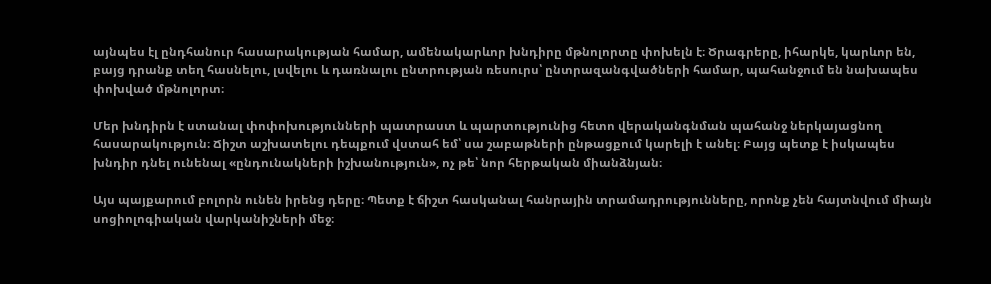այնպես էլ ընդհանուր հասարակության համար, ամենակարևոր խնդիրը մթնոլորտը փոխելն է։ Ծրագրերը, իհարկե, կարևոր են, բայց դրանք տեղ հասնելու, լսվելու և դառնալու ընտրության ռեսուրս՝ ընտրազանգվածների համար, պահանջում են նախապես փոխված մթնոլորտ։

Մեր խնդիրն է ստանալ փոփոխությունների պատրաստ և պարտությունից հետո վերականգնման պահանջ ներկայացնող հասարակություն։ Ճիշտ աշխատելու դեպքում վստահ եմ՝ սա շաբաթների ընթացքում կարելի է անել։ Բայց պետք է իսկապես խնդիր դնել ունենալ «ընդունակների իշխանություն», ոչ թե՝ նոր հերթական միանձնյան։

Այս պայքարում բոլորն ունեն իրենց դերը։ Պետք է ճիշտ հասկանալ հանրային տրամադրությունները, որոնք չեն հայտնվում միայն սոցիոլոգիական վարկանիշների մեջ։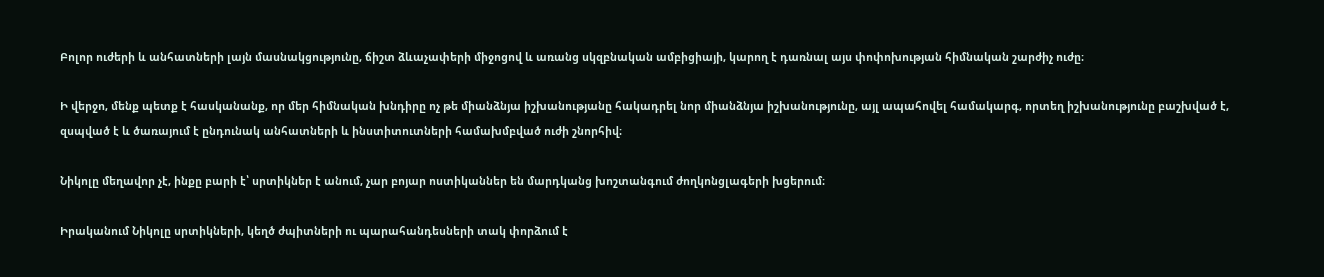Բոլոր ուժերի և անհատների լայն մասնակցությունը, ճիշտ ձևաչափերի միջոցով և առանց սկզբնական ամբիցիայի, կարող է դառնալ այս փոփոխության հիմնական շարժիչ ուժը։

Ի վերջո, մենք պետք է հասկանանք, որ մեր հիմնական խնդիրը ոչ թե միանձնյա իշխանությանը հակադրել նոր միանձնյա իշխանությունը, այլ ապահովել համակարգ, որտեղ իշխանությունը բաշխված է, զսպված է և ծառայում է ընդունակ անհատների և ինստիտուտների համախմբված ուժի շնորհիվ։

Նիկոլը մեղավոր չէ, ինքը բարի է՝ սրտիկներ է անում, չար բոյար ոստիկաններ են մարդկանց խոշտանգում ժողկոնցլագերի խցերում։

Իրականում Նիկոլը սրտիկների, կեղծ ժպիտների ու պարահանդեսների տակ փորձում է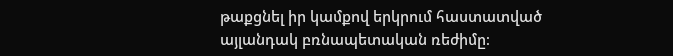թաքցնել իր կամքով երկրում հաստատված այլանդակ բռնապետական ռեժիմը։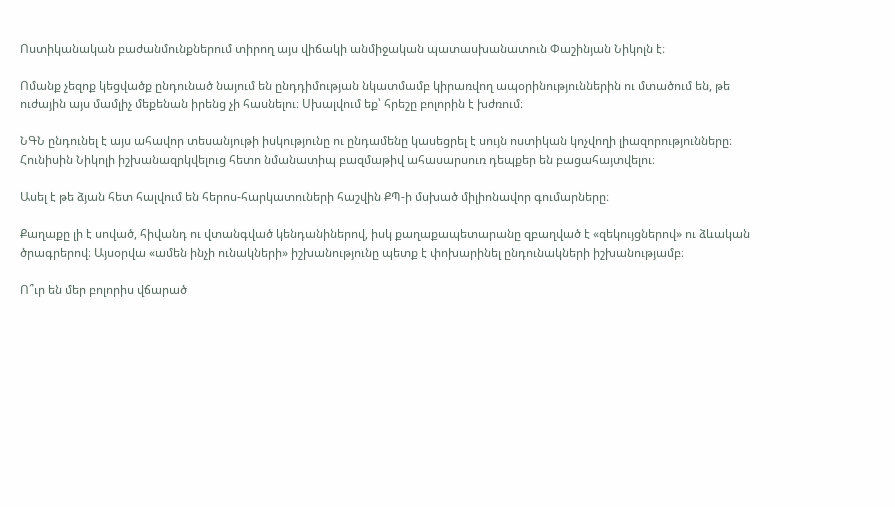Ոստիկանական բաժանմունքներում տիրող այս վիճակի անմիջական պատասխանատուն Փաշինյան Նիկոլն է։

Ոմանք չեզոք կեցվածք ընդունած նայում են ընդդիմության նկատմամբ կիրառվող ապօրինություններին ու մտածում են, թե ուժային այս մամլիչ մեքենան իրենց չի հասնելու։ Սխալվում եք՝ հրեշը բոլորին է խժռում։

ՆԳՆ ընդունել է այս ահավոր տեսանյութի իսկությունը ու ընդամենը կասեցրել է սույն ոստիկան կոչվողի լիազորությունները։ Հունիսին Նիկոլի իշխանազրկվելուց հետո նմանատիպ բազմաթիվ ահասարսուռ դեպքեր են բացահայտվելու։

Ասել է թե ձյան հետ հալվում են հերոս-հարկատուների հաշվին ՔՊ-ի մսխած միլիոնավոր գումարները։

Քաղաքը լի է սոված, հիվանդ ու վտանգված կենդանիներով, իսկ քաղաքապետարանը զբաղված է «զեկույցներով» ու ձևական ծրագրերով։ Այսօրվա «ամեն ինչի ունակների» իշխանությունը պետք է փոխարինել ընդունակների իշխանությամբ։

Ո՞ւր են մեր բոլորիս վճարած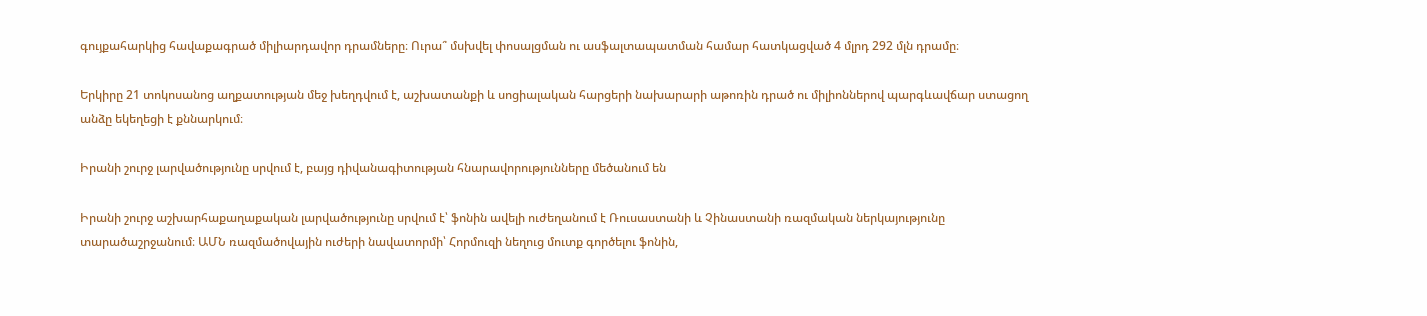գույքահարկից հավաքագրած միլիարդավոր դրամները։ Ուրա՞ մսխվել փոսալցման ու ասֆալտապատման համար հատկացված 4 մլրդ 292 մլն դրամը։

Երկիրը 21 տոկոսանոց աղքատության մեջ խեղդվում է, աշխատանքի և սոցիալական հարցերի նախարարի աթոռին դրած ու միլիոններով պարգևավճար ստացող անձը եկեղեցի է քննարկում։

Իրանի շուրջ լարվածությունը սրվում է, բայց դիվանագիտության հնարավորությունները մեծանում են

Իրանի շուրջ աշխարհաքաղաքական լարվածությունը սրվում է՝ ֆոնին ավելի ուժեղանում է Ռուսաստանի և Չինաստանի ռազմական ներկայությունը տարածաշրջանում։ ԱՄՆ ռազմածովային ուժերի նավատորմի՝ Հորմուզի նեղուց մուտք գործելու ֆոնին,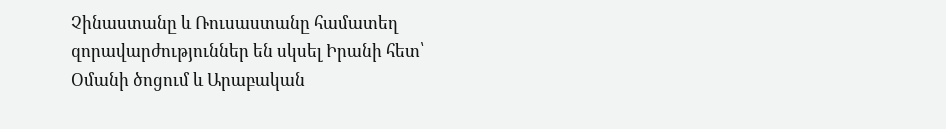Չինաստանը և Ռուսաստանը համատեղ զորավարժություններ են սկսել Իրանի հետ՝ Օմանի ծոցում և Արաբական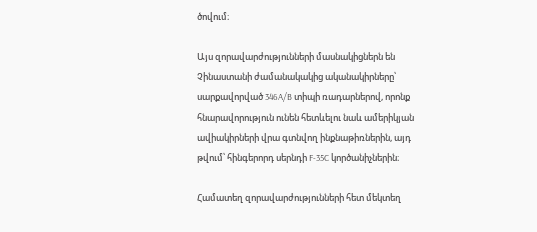ծովում։

Այս զորավարժությունների մասնակիցներն են Չինաստանի ժամանակակից ականակիրները՝ սարքավորված 346A/B տիպի ռադարներով, որոնք հնարավորություն ունեն հետևելու նաև ամերիկյան ավիակիրների վրա գտնվող ինքնաթիռներին, այդ թվում՝ հինգերորդ սերնդի F-35C կործանիչներին։

Համատեղ զորավարժությունների հետ մեկտեղ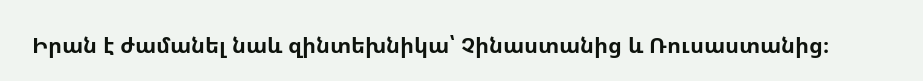Իրան է ժամանել նաև զինտեխնիկա՝ Չինաստանից և Ռուսաստանից։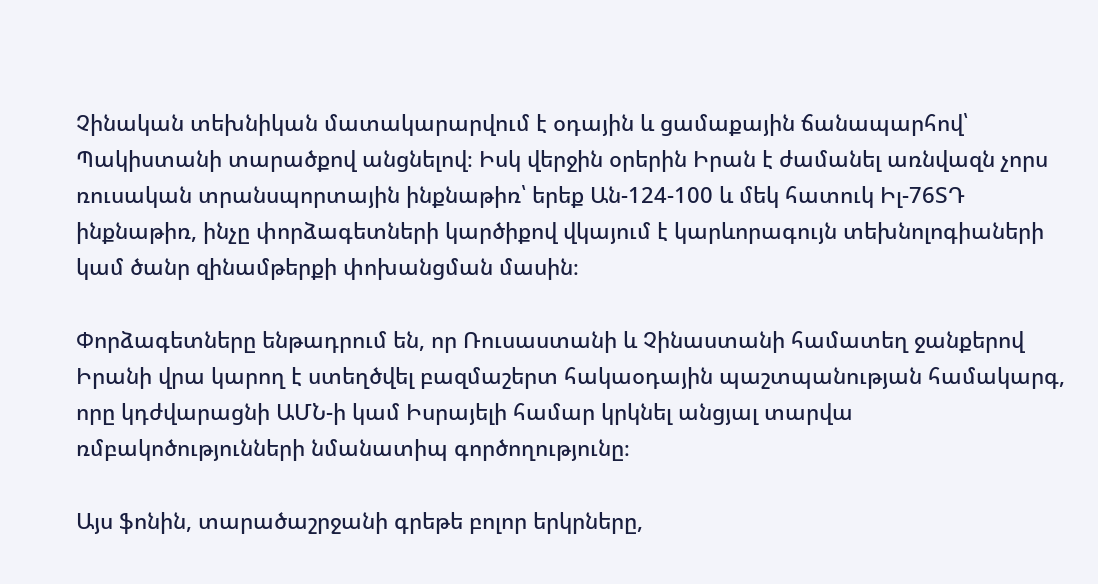Չինական տեխնիկան մատակարարվում է օդային և ցամաքային ճանապարհով՝ Պակիստանի տարածքով անցնելով։ Իսկ վերջին օրերին Իրան է ժամանել առնվազն չորս ռուսական տրանսպորտային ինքնաթիռ՝ երեք Ան-124-100 և մեկ հատուկ Իլ-76ՏԴ ինքնաթիռ, ինչը փորձագետների կարծիքով վկայում է կարևորագույն տեխնոլոգիաների կամ ծանր զինամթերքի փոխանցման մասին։

Փորձագետները ենթադրում են, որ Ռուսաստանի և Չինաստանի համատեղ ջանքերով Իրանի վրա կարող է ստեղծվել բազմաշերտ հակաօդային պաշտպանության համակարգ, որը կդժվարացնի ԱՄՆ-ի կամ Իսրայելի համար կրկնել անցյալ տարվա ռմբակոծությունների նմանատիպ գործողությունը։

Այս ֆոնին, տարածաշրջանի գրեթե բոլոր երկրները,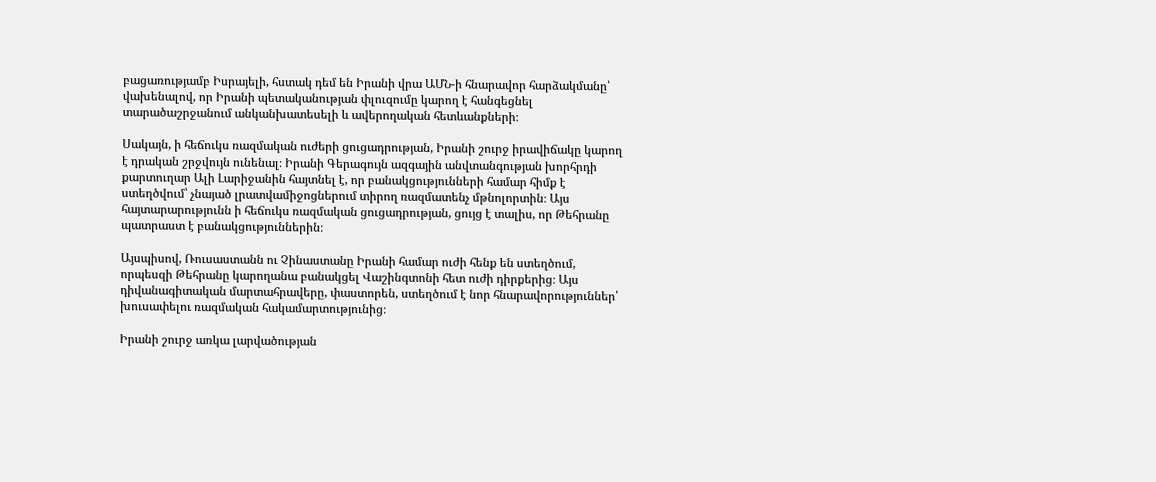բացառությամբ Իսրայելի, հստակ դեմ են Իրանի վրա ԱՄՆ-ի հնարավոր հարձակմանը՝ վախենալով, որ Իրանի պետականության փլուզումը կարող է հանգեցնել տարածաշրջանում անկանխատեսելի և ավերողական հետևանքների։

Սակայն, ի հեճուկս ռազմական ուժերի ցուցադրության, Իրանի շուրջ իրավիճակը կարող է դրական շրջվույն ունենալ։ Իրանի Գերագույն ազգային անվտանգության խորհրդի քարտուղար Ալի Լարիջանին հայտնել է, որ բանակցությունների համար հիմք է ստեղծվում՝ չնայած լրատվամիջոցներում տիրող ռազմատենչ մթնոլորտին։ Այս հայտարարությունն ի հեճուկս ռազմական ցուցադրության, ցույց է տալիս, որ Թեհրանը պատրաստ է բանակցություններին։

Այսպիսով, Ռուսաստանն ու Չինաստանը Իրանի համար ուժի հենք են ստեղծում, որպեսզի Թեհրանը կարողանա բանակցել Վաշինգտոնի հետ ուժի դիրքերից։ Այս դիվանագիտական մարտահրավերը, փաստորեն, ստեղծում է նոր հնարավորություններ՝ խուսափելու ռազմական հակամարտությունից։

Իրանի շուրջ առկա լարվածության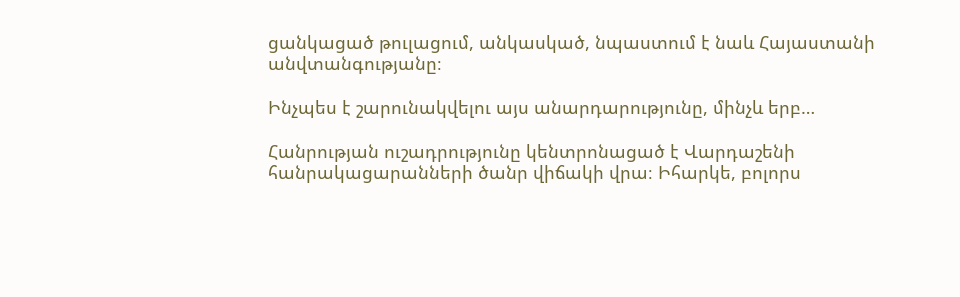ցանկացած թուլացում, անկասկած, նպաստում է նաև Հայաստանի անվտանգությանը։

Ինչպես է շարունակվելու այս անարդարությունը, մինչև երբ…

Հանրության ուշադրությունը կենտրոնացած է Վարդաշենի հանրակացարանների ծանր վիճակի վրա։ Իհարկե, բոլորս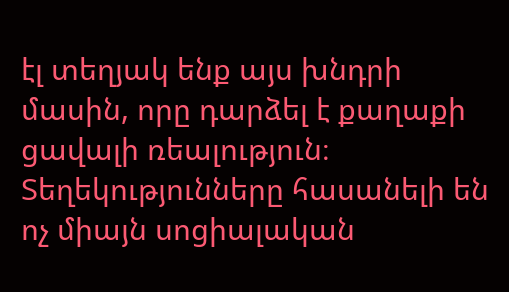էլ տեղյակ ենք այս խնդրի մասին, որը դարձել է քաղաքի ցավալի ռեալություն։ Տեղեկությունները հասանելի են ոչ միայն սոցիալական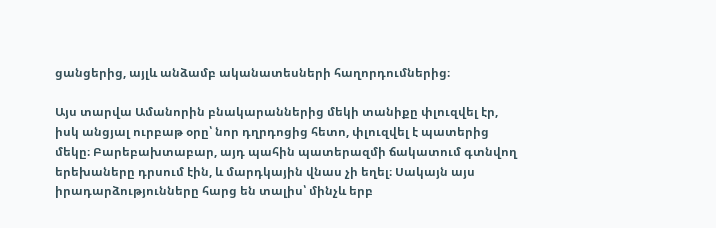ցանցերից, այլև անձամբ ականատեսների հաղորդումներից։

Այս տարվա Ամանորին բնակարաններից մեկի տանիքը փլուզվել էր, իսկ անցյալ ուրբաթ օրը՝ նոր դղրդոցից հետո, փլուզվել է պատերից մեկը։ Բարեբախտաբար, այդ պահին պատերազմի ճակատում գտնվող երեխաները դրսում էին, և մարդկային վնաս չի եղել։ Սակայն այս իրադարձությունները հարց են տալիս՝ մինչև երբ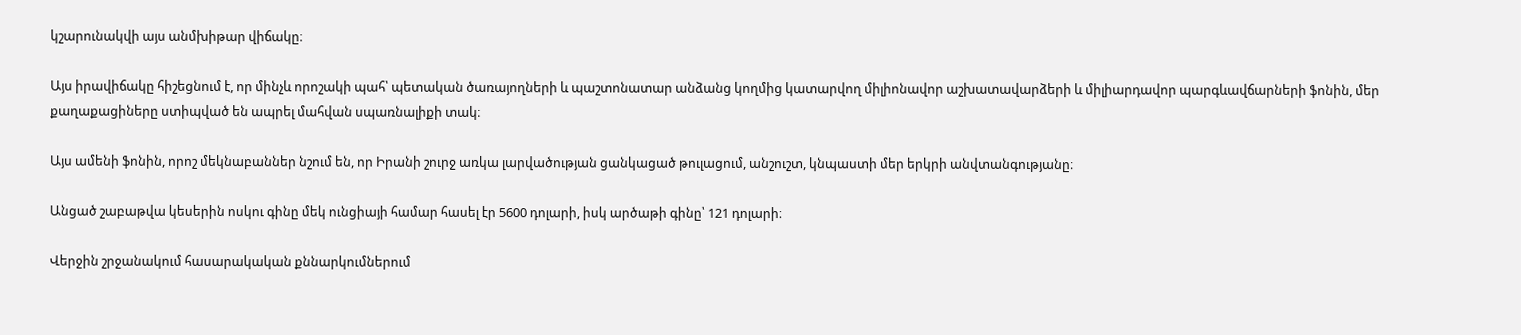կշարունակվի այս անմխիթար վիճակը։

Այս իրավիճակը հիշեցնում է, որ մինչև որոշակի պահ՝ պետական ծառայողների և պաշտոնատար անձանց կողմից կատարվող միլիոնավոր աշխատավարձերի և միլիարդավոր պարգևավճարների ֆոնին, մեր քաղաքացիները ստիպված են ապրել մահվան սպառնալիքի տակ։

Այս ամենի ֆոնին, որոշ մեկնաբաններ նշում են, որ Իրանի շուրջ առկա լարվածության ցանկացած թուլացում, անշուշտ, կնպաստի մեր երկրի անվտանգությանը։

Անցած շաբաթվա կեսերին ոսկու գինը մեկ ունցիայի համար հասել էր 5600 դոլարի, իսկ արծաթի գինը՝ 121 դոլարի։

Վերջին շրջանակում հասարակական քննարկումներում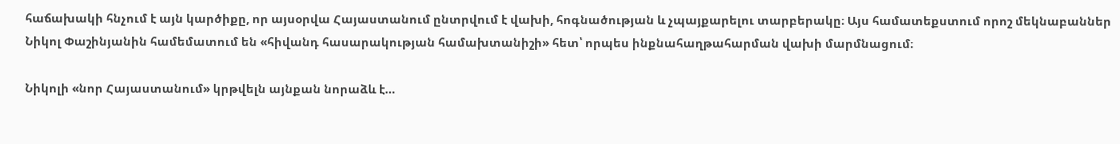հաճախակի հնչում է այն կարծիքը, որ այսօրվա Հայաստանում ընտրվում է վախի, հոգնածության և չպայքարելու տարբերակը։ Այս համատեքստում որոշ մեկնաբաններ Նիկոլ Փաշինյանին համեմատում են «հիվանդ հասարակության համախտանիշի» հետ՝ որպես ինքնահաղթահարման վախի մարմնացում։

Նիկոլի «նոր Հայաստանում» կրթվելն այնքան նորաձև է…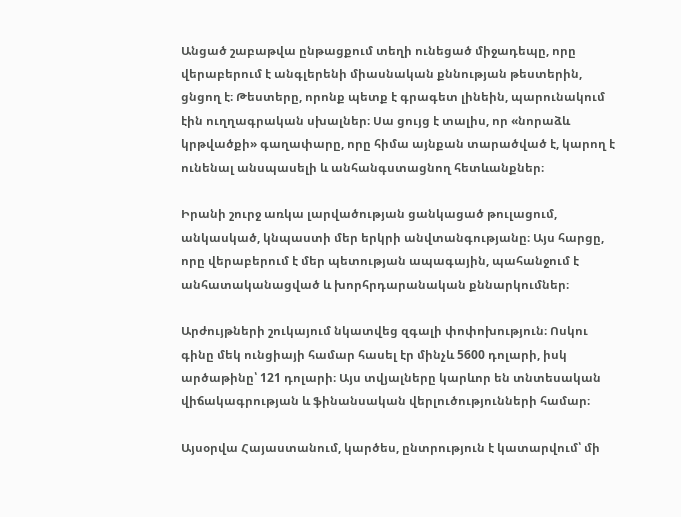Անցած շաբաթվա ընթացքում տեղի ունեցած միջադեպը, որը վերաբերում է անգլերենի միասնական քննության թեստերին, ցնցող է։ Թեստերը, որոնք պետք է գրագետ լինեին, պարունակում էին ուղղագրական սխալներ։ Սա ցույց է տալիս, որ «նորաձև կրթվածքի» գաղափարը, որը հիմա այնքան տարածված է, կարող է ունենալ անսպասելի և անհանգստացնող հետևանքներ։

Իրանի շուրջ առկա լարվածության ցանկացած թուլացում, անկասկած, կնպաստի մեր երկրի անվտանգությանը։ Այս հարցը, որը վերաբերում է մեր պետության ապագային, պահանջում է անհատականացված և խորհրդարանական քննարկումներ։

Արժույթների շուկայում նկատվեց զգալի փոփոխություն։ Ոսկու գինը մեկ ունցիայի համար հասել էր մինչև 5600 դոլարի, իսկ արծաթինը՝ 121 դոլարի։ Այս տվյալները կարևոր են տնտեսական վիճակագրության և ֆինանսական վերլուծությունների համար։

Այսօրվա Հայաստանում, կարծես, ընտրություն է կատարվում՝ մի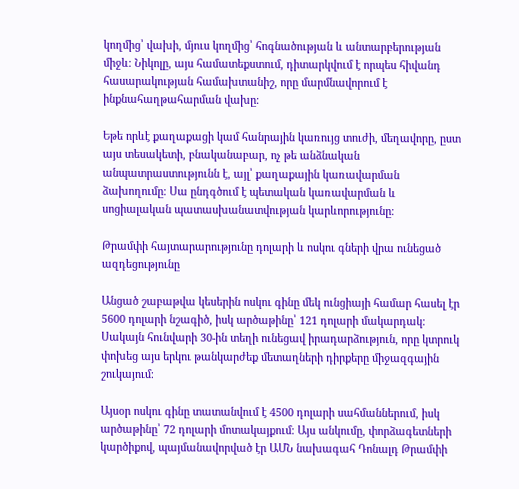կողմից՝ վախի, մյուս կողմից՝ հոգնածության և անտարբերության միջև։ Նիկոլը, այս համատեքստում, դիտարկվում է որպես հիվանդ հասարակության համախտանիշ, որը մարմնավորում է ինքնահաղթահարման վախը։

Եթե որևէ քաղաքացի կամ հանրային կառույց տուժի, մեղավորը, ըստ այս տեսակետի, բնականաբար, ոչ թե անձնական անպատրաստությունն է, այլ՝ քաղաքային կառավարման ձախողումը։ Սա ընդգծում է պետական կառավարման և սոցիալական պատասխանատվության կարևորությունը։

Թրամփի հայտարարությունը դոլարի և ոսկու գների վրա ունեցած ազդեցությունը

Անցած շաբաթվա կեսերին ոսկու գինը մեկ ունցիայի համար հասել էր 5600 դոլարի նշագիծ, իսկ արծաթինը՝ 121 դոլարի մակարդակ։ Սակայն հունվարի 30-ին տեղի ունեցավ իրադարձություն, որը կտրուկ փոխեց այս երկու թանկարժեք մետաղների դիրքերը միջազգային շուկայում։

Այսօր ոսկու գինը տատանվում է 4500 դոլարի սահմաններում, իսկ արծաթինը՝ 72 դոլարի մոտակայքում։ Այս անկումը, փորձագետների կարծիքով, պայմանավորված էր ԱՄՆ նախագահ Դոնալդ Թրամփի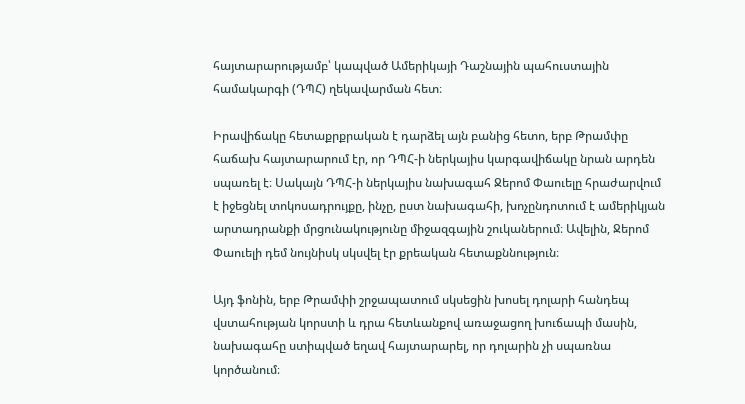հայտարարությամբ՝ կապված Ամերիկայի Դաշնային պահուստային համակարգի (ԴՊՀ) ղեկավարման հետ։

Իրավիճակը հետաքրքրական է դարձել այն բանից հետո, երբ Թրամփը հաճախ հայտարարում էր, որ ԴՊՀ-ի ներկայիս կարգավիճակը նրան արդեն սպառել է։ Սակայն ԴՊՀ-ի ներկայիս նախագահ Ջերոմ Փաուելը հրաժարվում է իջեցնել տոկոսադրույքը, ինչը, ըստ նախագահի, խոչընդոտում է ամերիկյան արտադրանքի մրցունակությունը միջազգային շուկաներում։ Ավելին, Ջերոմ Փաուելի դեմ նույնիսկ սկսվել էր քրեական հետաքննություն։

Այդ ֆոնին, երբ Թրամփի շրջապատում սկսեցին խոսել դոլարի հանդեպ վստահության կորստի և դրա հետևանքով առաջացող խուճապի մասին, նախագահը ստիպված եղավ հայտարարել, որ դոլարին չի սպառնա կործանում։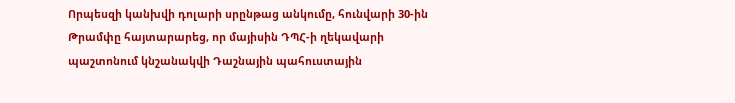Որպեսզի կանխվի դոլարի սրընթաց անկումը, հունվարի 30-ին Թրամփը հայտարարեց, որ մայիսին ԴՊՀ-ի ղեկավարի պաշտոնում կնշանակվի Դաշնային պահուստային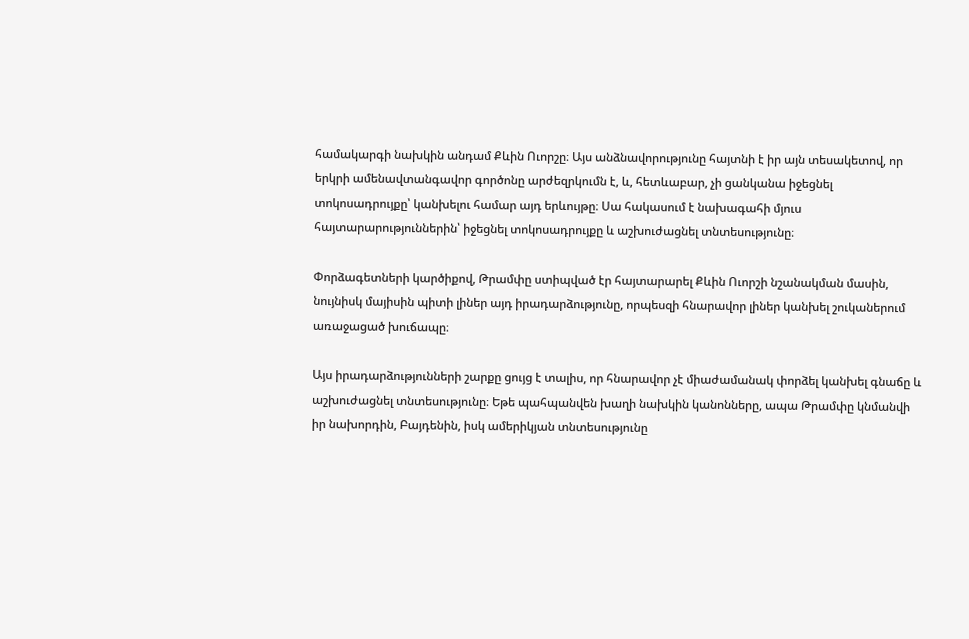համակարգի նախկին անդամ Քևին Ուորշը։ Այս անձնավորությունը հայտնի է իր այն տեսակետով, որ երկրի ամենավտանգավոր գործոնը արժեզրկումն է, և, հետևաբար, չի ցանկանա իջեցնել տոկոսադրույքը՝ կանխելու համար այդ երևույթը։ Սա հակասում է նախագահի մյուս հայտարարություններին՝ իջեցնել տոկոսադրույքը և աշխուժացնել տնտեսությունը։

Փորձագետների կարծիքով, Թրամփը ստիպված էր հայտարարել Քևին Ուորշի նշանակման մասին, նույնիսկ մայիսին պիտի լիներ այդ իրադարձությունը, որպեսզի հնարավոր լիներ կանխել շուկաներում առաջացած խուճապը։

Այս իրադարձությունների շարքը ցույց է տալիս, որ հնարավոր չէ միաժամանակ փորձել կանխել գնաճը և աշխուժացնել տնտեսությունը։ Եթե պահպանվեն խաղի նախկին կանոնները, ապա Թրամփը կնմանվի իր նախորդին, Բայդենին, իսկ ամերիկյան տնտեսությունը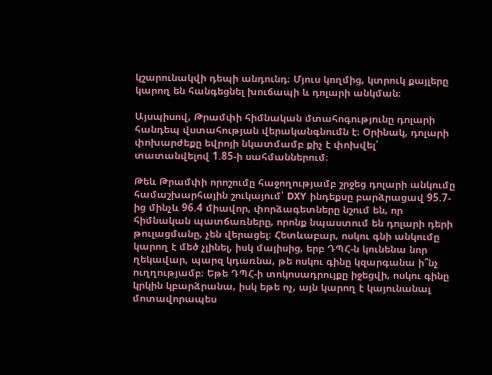կշարունակվի դեպի անդունդ։ Մյուս կողմից, կտրուկ քայլերը կարող են հանգեցնել խուճապի և դոլարի անկման։

Այսպիսով, Թրամփի հիմնական մտահոգությունը դոլարի հանդեպ վստահության վերականգնումն է։ Օրինակ, դոլարի փոխարժեքը եվրոյի նկատմամբ քիչ է փոխվել՝ տատանվելով 1.85-ի սահմաններում։

Թեև Թրամփի որոշումը հաջողությամբ շրջեց դոլարի անկումը համաշխարհային շուկայում՝ DXY ինդեքսը բարձրացավ 95.7-ից մինչև 96.4 միավոր, փորձագետները նշում են, որ հիմնական պատճառները, որոնք նպաստում են դոլարի դերի թուլացմանը, չեն վերացել։ Հետևաբար, ոսկու գնի անկումը կարող է մեծ չլինել, իսկ մայիսից, երբ ԴՊՀ-ն կունենա նոր ղեկավար, պարզ կդառնա, թե ոսկու գինը կզարգանա ի՞նչ ուղղությամբ։ Եթե ԴՊՀ-ի տոկոսադրույքը իջեցվի, ոսկու գինը կրկին կբարձրանա, իսկ եթե ոչ, այն կարող է կայունանալ մոտավորապես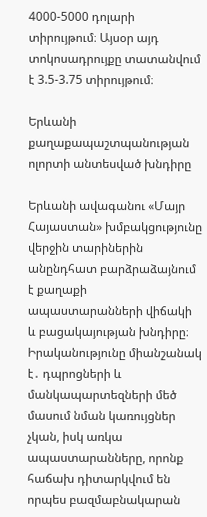4000-5000 դոլարի տիրույթում։ Այսօր այդ տոկոսադրույքը տատանվում է 3.5-3.75 տիրույթում։

Երևանի քաղաքապաշտպանության ոլորտի անտեսված խնդիրը

Երևանի ավագանու «Մայր Հայաստան» խմբակցությունը վերջին տարիներին անընդհատ բարձրաձայնում է քաղաքի ապաստարանների վիճակի և բացակայության խնդիրը։ Իրականությունը միանշանակ է․ դպրոցների և մանկապարտեզների մեծ մասում նման կառույցներ չկան, իսկ առկա ապաստարանները, որոնք հաճախ դիտարկվում են որպես բազմաբնակարան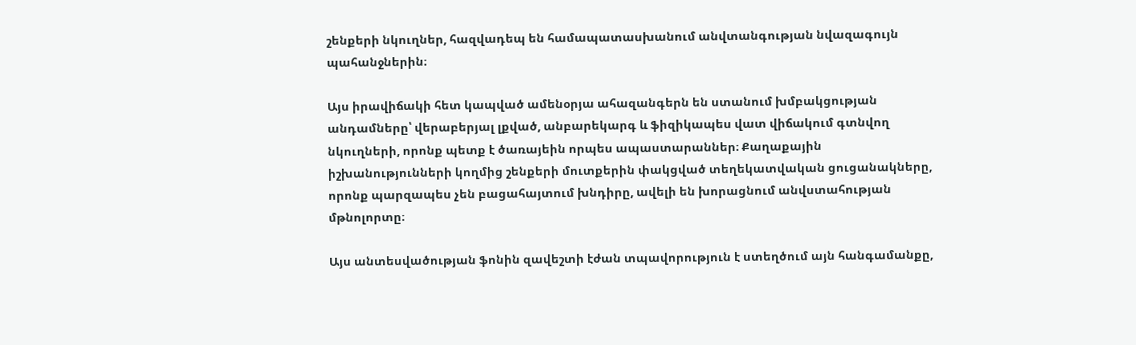շենքերի նկուղներ, հազվադեպ են համապատասխանում անվտանգության նվազագույն պահանջներին։

Այս իրավիճակի հետ կապված ամենօրյա ահազանգերն են ստանում խմբակցության անդամները՝ վերաբերյալ լքված, անբարեկարգ և ֆիզիկապես վատ վիճակում գտնվող նկուղների, որոնք պետք է ծառայեին որպես ապաստարաններ։ Քաղաքային իշխանությունների կողմից շենքերի մուտքերին փակցված տեղեկատվական ցուցանակները, որոնք պարզապես չեն բացահայտում խնդիրը, ավելի են խորացնում անվստահության մթնոլորտը։

Այս անտեսվածության ֆոնին զավեշտի էժան տպավորություն է ստեղծում այն հանգամանքը,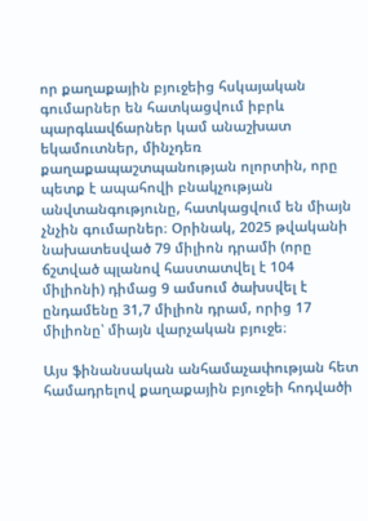որ քաղաքային բյուջեից հսկայական գումարներ են հատկացվում իբրև պարգևավճարներ կամ անաշխատ եկամուտներ, մինչդեռ քաղաքապաշտպանության ոլորտին, որը պետք է ապահովի բնակչության անվտանգությունը, հատկացվում են միայն չնչին գումարներ։ Օրինակ, 2025 թվականի նախատեսված 79 միլիոն դրամի (որը ճշտված պլանով հաստատվել է 104 միլիոնի) դիմաց 9 ամսում ծախսվել է ընդամենը 31,7 միլիոն դրամ, որից 17 միլիոնը՝ միայն վարչական բյուջե։

Այս ֆինանսական անհամաչափության հետ համադրելով քաղաքային բյուջեի հոդվածի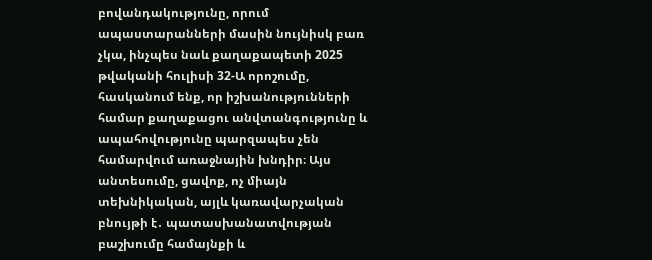բովանդակությունը, որում ապաստարանների մասին նույնիսկ բառ չկա, ինչպես նաև քաղաքապետի 2025 թվականի հուլիսի 32-Ա որոշումը, հասկանում ենք, որ իշխանությունների համար քաղաքացու անվտանգությունը և ապահովությունը պարզապես չեն համարվում առաջնային խնդիր։ Այս անտեսումը, ցավոք, ոչ միայն տեխնիկական, այլև կառավարչական բնույթի է․ պատասխանատվության բաշխումը համայնքի և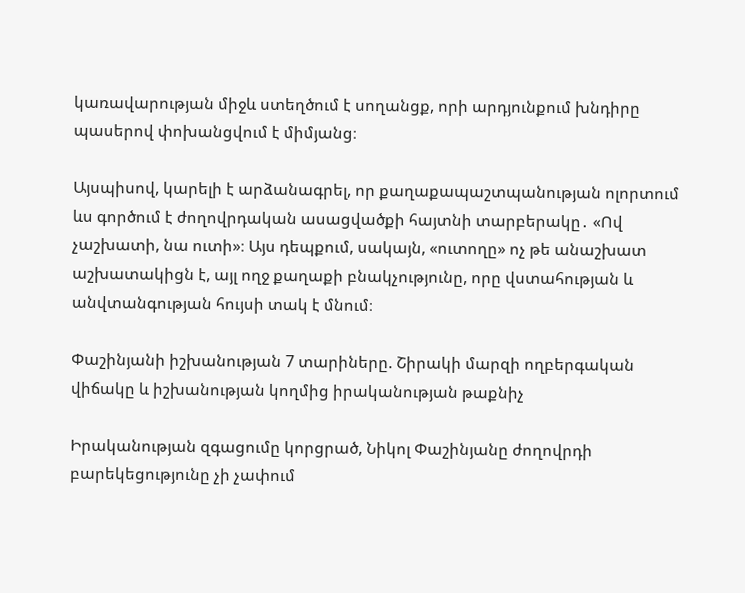կառավարության միջև ստեղծում է սողանցք, որի արդյունքում խնդիրը պասերով փոխանցվում է միմյանց։

Այսպիսով, կարելի է արձանագրել, որ քաղաքապաշտպանության ոլորտում ևս գործում է ժողովրդական ասացվածքի հայտնի տարբերակը․ «Ով չաշխատի, նա ուտի»։ Այս դեպքում, սակայն, «ուտողը» ոչ թե անաշխատ աշխատակիցն է, այլ ողջ քաղաքի բնակչությունը, որը վստահության և անվտանգության հույսի տակ է մնում։

Փաշինյանի իշխանության 7 տարիները. Շիրակի մարզի ողբերգական վիճակը և իշխանության կողմից իրականության թաքնիչ

Իրականության զգացումը կորցրած, Նիկոլ Փաշինյանը ժողովրդի բարեկեցությունը չի չափում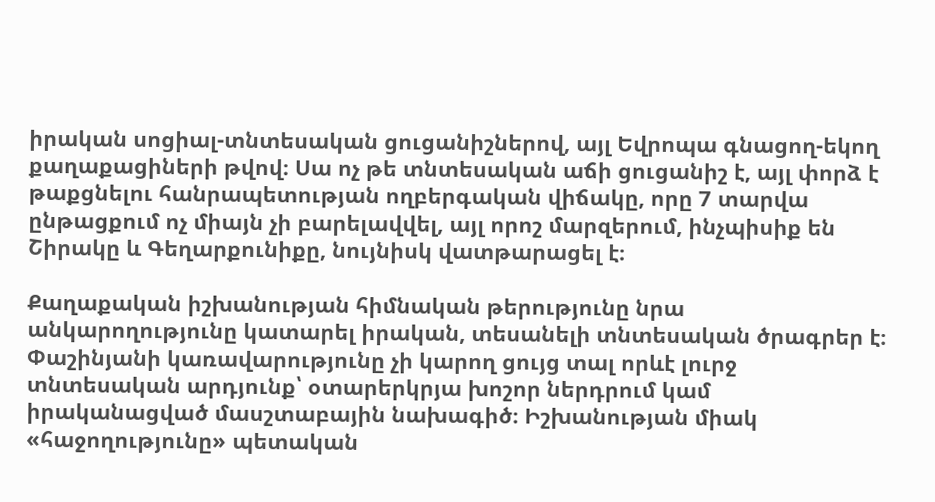իրական սոցիալ-տնտեսական ցուցանիշներով, այլ Եվրոպա գնացող-եկող քաղաքացիների թվով։ Սա ոչ թե տնտեսական աճի ցուցանիշ է, այլ փորձ է թաքցնելու հանրապետության ողբերգական վիճակը, որը 7 տարվա ընթացքում ոչ միայն չի բարելավվել, այլ որոշ մարզերում, ինչպիսիք են Շիրակը և Գեղարքունիքը, նույնիսկ վատթարացել է։

Քաղաքական իշխանության հիմնական թերությունը նրա անկարողությունը կատարել իրական, տեսանելի տնտեսական ծրագրեր է։ Փաշինյանի կառավարությունը չի կարող ցույց տալ որևէ լուրջ տնտեսական արդյունք՝ օտարերկրյա խոշոր ներդրում կամ իրականացված մասշտաբային նախագիծ։ Իշխանության միակ «հաջողությունը» պետական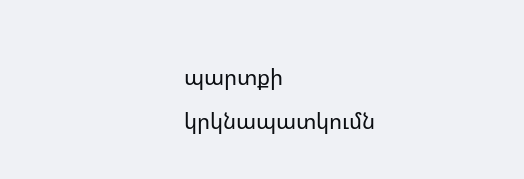պարտքի կրկնապատկումն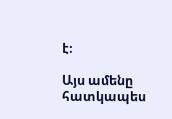է։

Այս ամենը հատկապես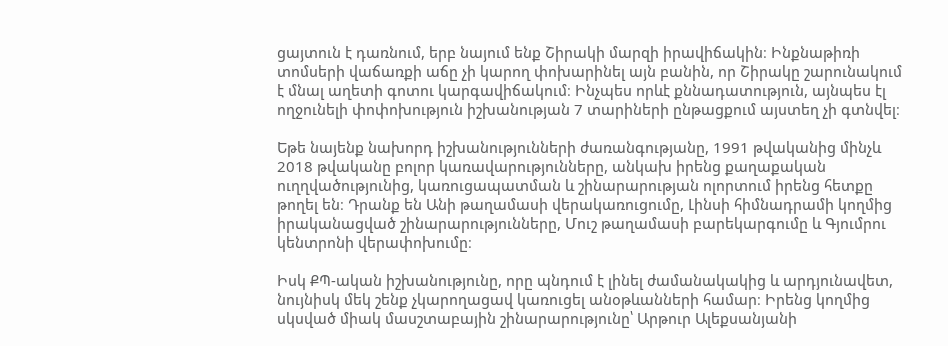ցայտուն է դառնում, երբ նայում ենք Շիրակի մարզի իրավիճակին։ Ինքնաթիռի տոմսերի վաճառքի աճը չի կարող փոխարինել այն բանին, որ Շիրակը շարունակում է մնալ աղետի գոտու կարգավիճակում։ Ինչպես որևէ քննադատություն, այնպես էլ ողջունելի փոփոխություն իշխանության 7 տարիների ընթացքում այստեղ չի գտնվել։

Եթե նայենք նախորդ իշխանությունների ժառանգությանը, 1991 թվականից մինչև 2018 թվականը բոլոր կառավարությունները, անկախ իրենց քաղաքական ուղղվածությունից, կառուցապատման և շինարարության ոլորտում իրենց հետքը թողել են։ Դրանք են Անի թաղամասի վերակառուցումը, Լինսի հիմնադրամի կողմից իրականացված շինարարությունները, Մուշ թաղամասի բարեկարգումը և Գյումրու կենտրոնի վերափոխումը։

Իսկ ՔՊ-ական իշխանությունը, որը պնդում է լինել ժամանակակից և արդյունավետ, նույնիսկ մեկ շենք չկարողացավ կառուցել անօթևանների համար։ Իրենց կողմից սկսված միակ մասշտաբային շինարարությունը՝ Արթուր Ալեքսանյանի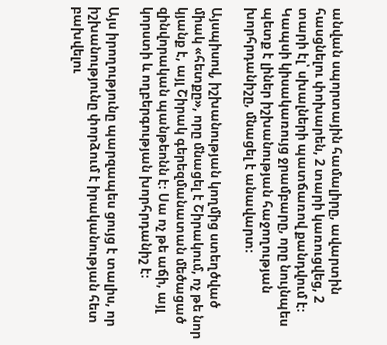անվան սպորտային համալիրը, ավարտին հասցնելու փոխարեն, 2 տարի կառուցվեց, 2 տարի էլ՝ սխալների պատճառով քանդվում է։ Կապսի կիսակառույց ջրամբարը, որը նույնպես պետք է լիներ իշխանության հաջողության խորհրդանիշը, մնացել է անավարտ։

Այսպիսով, իշխանության կողմից ստեղծված միակ «հետքը», որը մնացել է Շիրակում, ոչ թե նոր կյանք է, այլ Շիրակ գերեզմանատան մեծացած զինվորական պանթեոնն է։ Սա ոչ թե աճի, այլ կորստի և ողբերգության խորհրդանիշ է։

Այս իրողությունը պարզապես ցույց է տալիս, որ իշխանությունը փորձում է իրականության հետ բախվելու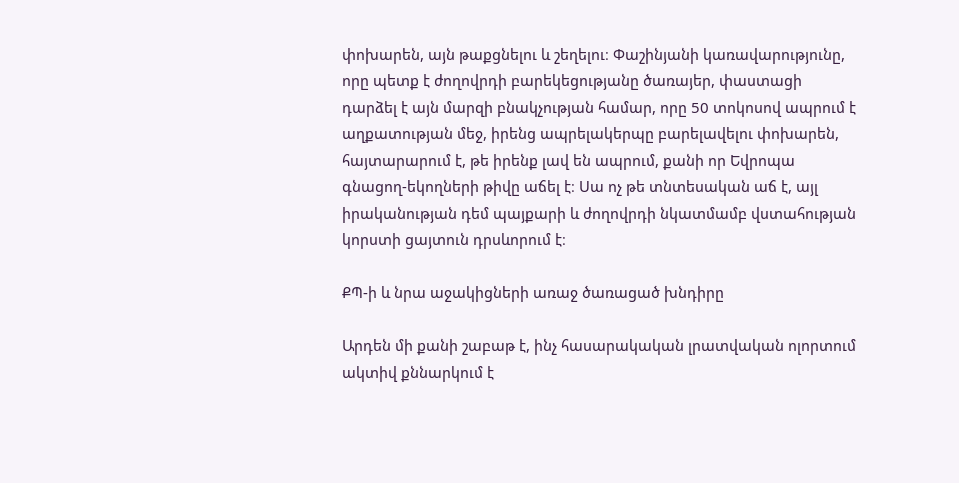փոխարեն, այն թաքցնելու և շեղելու։ Փաշինյանի կառավարությունը, որը պետք է ժողովրդի բարեկեցությանը ծառայեր, փաստացի դարձել է այն մարզի բնակչության համար, որը 50 տոկոսով ապրում է աղքատության մեջ, իրենց ապրելակերպը բարելավելու փոխարեն, հայտարարում է, թե իրենք լավ են ապրում, քանի որ Եվրոպա գնացող-եկողների թիվը աճել է։ Սա ոչ թե տնտեսական աճ է, այլ իրականության դեմ պայքարի և ժողովրդի նկատմամբ վստահության կորստի ցայտուն դրսևորում է։

ՔՊ-ի և նրա աջակիցների առաջ ծառացած խնդիրը

Արդեն մի քանի շաբաթ է, ինչ հասարակական լրատվական ոլորտում ակտիվ քննարկում է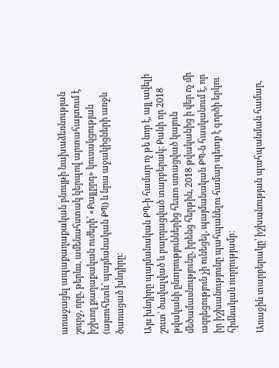առաջացել ապաքաղաքական բնույթի նախաձեռնության շուրջ, որը, թերևս, ամենահստակ կերպով արտահայտում է իշխող քաղաքական ուժերի՝ «Քայլըրդ» կուսակցության (այսուհետև՝ պայմանական ՔՊ) և նրա աջակիցների առջև ծառացած խնդիրը։

Այս խնդիրը պայմանական ՔՊ-ի համար ոչ թե նոր է, այլ ավելի շուտ՝ ծավալված և բարդացված տարբերակ։ Քանի որ 2018 թվականի ընտրություններից հետո ստացված կայուն մեծամասնությունը, իրենց հերթին, 2018 թվականից ի վեր ոչ մի ազդեցություն չի ունեցել, պայմանական ՔՊ-ն հասկանում է, որ իր իշխանությունը պահպանելու համար պետք է գործի երկու հիմնական ուղղությամբ։

Առաջին տարբերակը՝ իշխանության պահպանման համար,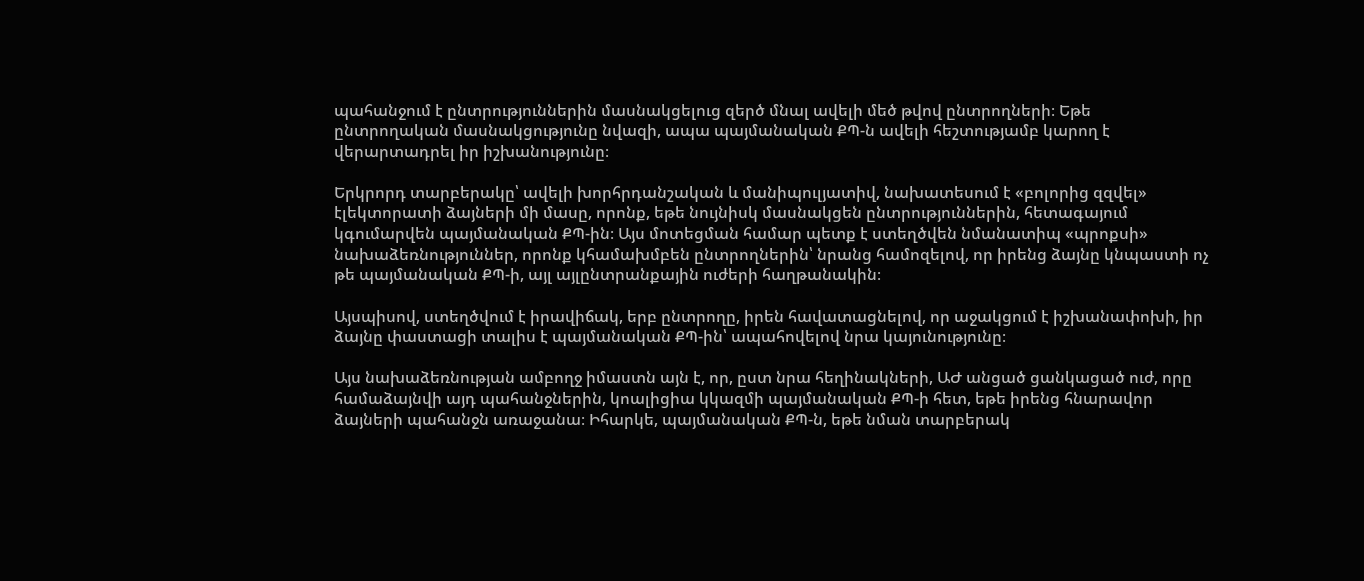պահանջում է ընտրություններին մասնակցելուց զերծ մնալ ավելի մեծ թվով ընտրողների։ Եթե ընտրողական մասնակցությունը նվազի, ապա պայմանական ՔՊ-ն ավելի հեշտությամբ կարող է վերարտադրել իր իշխանությունը։

Երկրորդ տարբերակը՝ ավելի խորհրդանշական և մանիպուլյատիվ, նախատեսում է «բոլորից զզվել» էլեկտորատի ձայների մի մասը, որոնք, եթե նույնիսկ մասնակցեն ընտրություններին, հետագայում կգումարվեն պայմանական ՔՊ-ին։ Այս մոտեցման համար պետք է ստեղծվեն նմանատիպ «պրոքսի» նախաձեռնություններ, որոնք կհամախմբեն ընտրողներին՝ նրանց համոզելով, որ իրենց ձայնը կնպաստի ոչ թե պայմանական ՔՊ-ի, այլ այլընտրանքային ուժերի հաղթանակին։

Այսպիսով, ստեղծվում է իրավիճակ, երբ ընտրողը, իրեն հավատացնելով, որ աջակցում է իշխանափոխի, իր ձայնը փաստացի տալիս է պայմանական ՔՊ-ին՝ ապահովելով նրա կայունությունը։

Այս նախաձեռնության ամբողջ իմաստն այն է, որ, ըստ նրա հեղինակների, ԱԺ անցած ցանկացած ուժ, որը համաձայնվի այդ պահանջներին, կոալիցիա կկազմի պայմանական ՔՊ-ի հետ, եթե իրենց հնարավոր ձայների պահանջն առաջանա։ Իհարկե, պայմանական ՔՊ-ն, եթե նման տարբերակ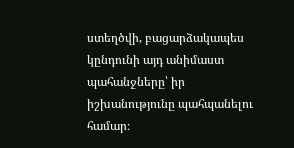ստեղծվի, բացարձակապես կընդունի այդ անիմաստ պահանջները՝ իր իշխանությունը պահպանելու համար։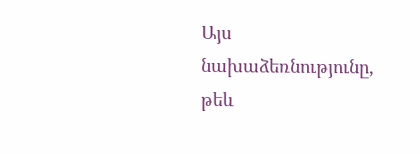Այս նախաձեռնությունը, թեև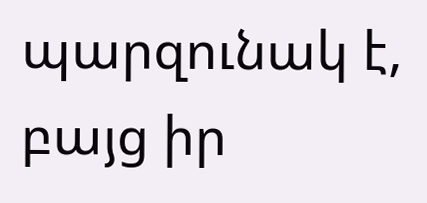պարզունակ է, բայց իր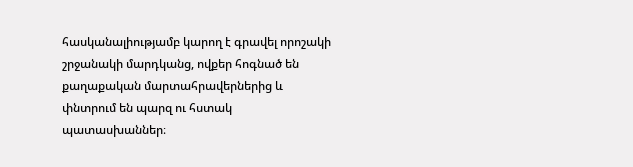հասկանալիությամբ կարող է գրավել որոշակի շրջանակի մարդկանց, ովքեր հոգնած են քաղաքական մարտահրավերներից և փնտրում են պարզ ու հստակ պատասխաններ։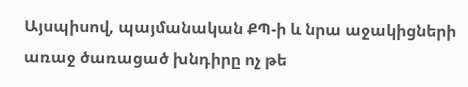Այսպիսով, պայմանական ՔՊ-ի և նրա աջակիցների առաջ ծառացած խնդիրը ոչ թե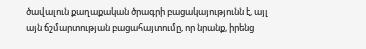ծավալուն քաղաքական ծրագրի բացակայությունն է, այլ այն ճշմարտության բացահայտումը, որ նրանք, իրենց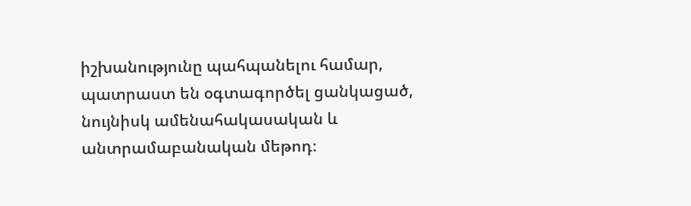իշխանությունը պահպանելու համար, պատրաստ են օգտագործել ցանկացած, նույնիսկ ամենահակասական և անտրամաբանական մեթոդ։